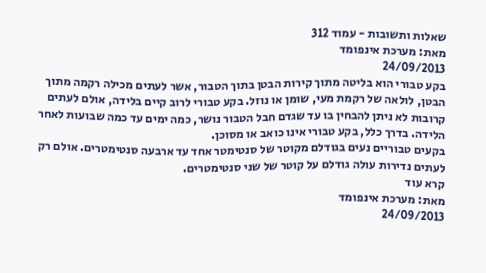שאלות ותשובות - עמוד 312
מאת: מערכת אינפומד
24/09/2013
בקע טבורי הוא בליטה מתוך קירות הבטן בתוך הטבור, אשר לעתים מכילה רקמה מתוך הבטן, לולאה של רקמת מעי, שומן או נוזל. בקע טבורי לרוב קיים בלידה, אולם לעתים קרובות לא ניתן להבחין בו עד שגדם חבל הטבור נושר, כמה ימים עד כמה שבועות לאחר הלידה. בדרך כלל, בקע טבורי אינו כואב או מסוכן.
בקעים טבוריים נעים בגודלם מקוטר של סנטימטר אחד עד ארבעה סנטימטרים. אולם רק לעתים נדירות עולה גודלם על קוטר של שני סנטימטרים.
קרא עוד
מאת: מערכת אינפומד
24/09/2013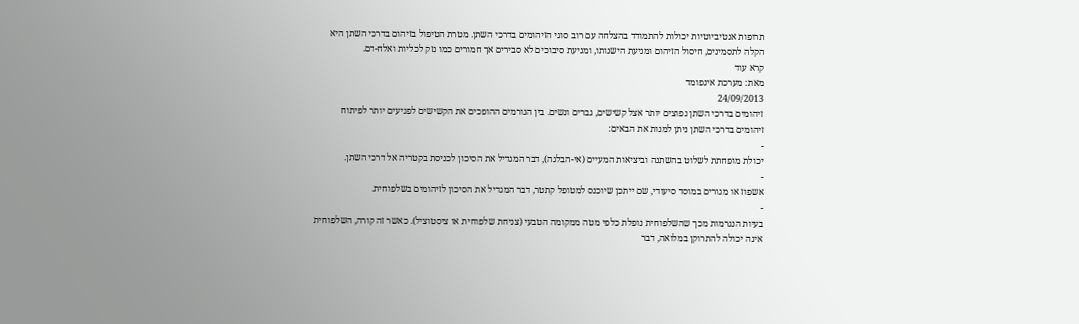תרופות אנטיביוטיות יכולות להתמודד בהצלחה עם רוב סוגי הזיהומים בדרכי השתן. מטרת הטיפול בזיהום בדרכי השתן היא הקלה לתסמינים, חיסול הזיהום ומניעת הישנותו, ומניעת סיבוכים לא סבירים אך חמורים כמו נזק לכליות ואלח-דם.
קרא עוד
מאת: מערכת אינפומד
24/09/2013
זיהומים בדרכי השתן נפוצים יותר אצל קשישים, גברים ונשים. בין הגורמים ההופכים את הקשישים לפגיעים יותר לפיתוח זיהומים בדרכי השתן ניתן למנות את הבאים:
-
יכולת מופחתת לשלוט בהשתנה וביציאות המעיים (אי-הבלגה), דבר המגדיל את הסיכון לכניסת בקטריה אל דרכי השתן.
-
אשפוז או מגורים במוסד סיעודי, שם ייתכן שיוכנס למטופל קתטר, דבר המגדיל את הסיכון לזיהומים בשלפוחית.
-
בעיות הנגרמות מכך שהשלפוחית נופלת כלפי מטה ממקומה הטבעי (צניחת שלפוחית או ציסטוציל). כאשר זה קורה, השלפוחית אינה יכולה להתרוקן במלואה, דבר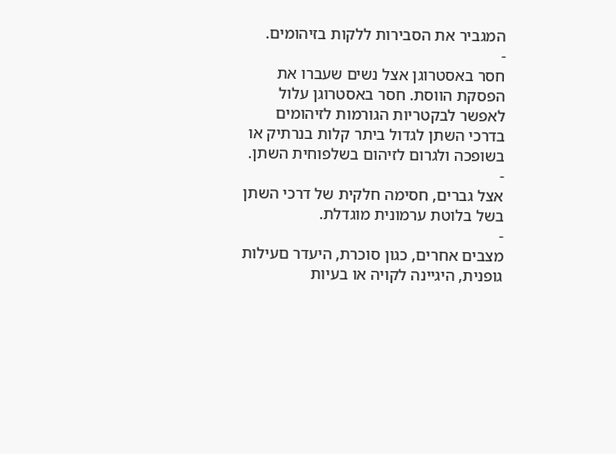המגביר את הסבירות ללקות בזיהומים.
-
חסר באסטרוגן אצל נשים שעברו את הפסקת הווסת. חסר באסטרוגן עלול לאפשר לבקטריות הגורמות לזיהומים בדרכי השתן לגדול ביתר קלות בנרתיק או בשופכה ולגרום לזיהום בשלפוחית השתן.
-
אצל גברים, חסימה חלקית של דרכי השתן בשל בלוטת ערמונית מוגדלת.
-
מצבים אחרים, כגון סוכרת, היעדר םעילות גופנית, היגיינה לקויה או בעיות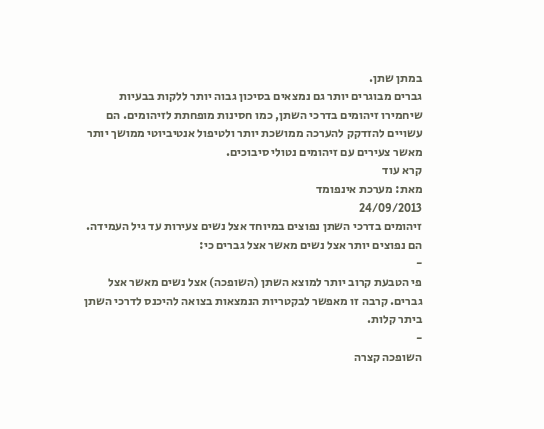במתן שתן.
גברים מבוגרים יותר גם נמצאים בסיכון גבוה יותר ללקות בבעיות שיחמירו זיהומים בדרכי השתן, כמו חסינות מופחתת לזיהומים. הם עשויים להזדקק להערכה ממושכת יותר ולטיפול אנטיביוטי ממושך יותר מאשר צעירים עם זיהומים נטולי סיבוכים.
קרא עוד
מאת: מערכת אינפומד
24/09/2013
זיהומים בדרכי השתן נפוצים במיוחד אצל נשים צעירות עד גיל העמידה. הם נפוצים יותר אצל נשים מאשר אצל גברים כי:
-
פי הטבעת קרוב יותר למוצא השתן (השופכה) אצל נשים מאשר אצל גברים. קרבה זו מאפשר לבקטריות הנמצאות בצואה להיכנס לדרכי השתן ביתר קלות.
-
השופכה קצרה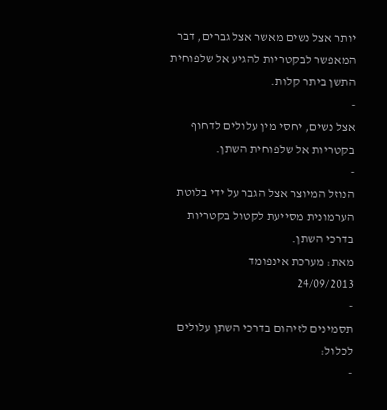יותר אצל נשים מאשר אצל גברים, דבר המאפשר לבקטריות להגיע אל שלפוחית התשן ביתר קלות.
-
אצל נשים, יחסי מין עלולים לדחוף בקטריות אל שלפוחית השתן.
-
הנוזל המיוצר אצל הגבר על ידי בלוטת הערמונית מסייעת לקטול בקטריות בדרכי השתן.
מאת: מערכת אינפומד
24/09/2013
-
תסמינים לזיהום בדרכי השתן עלולים לכלול:
-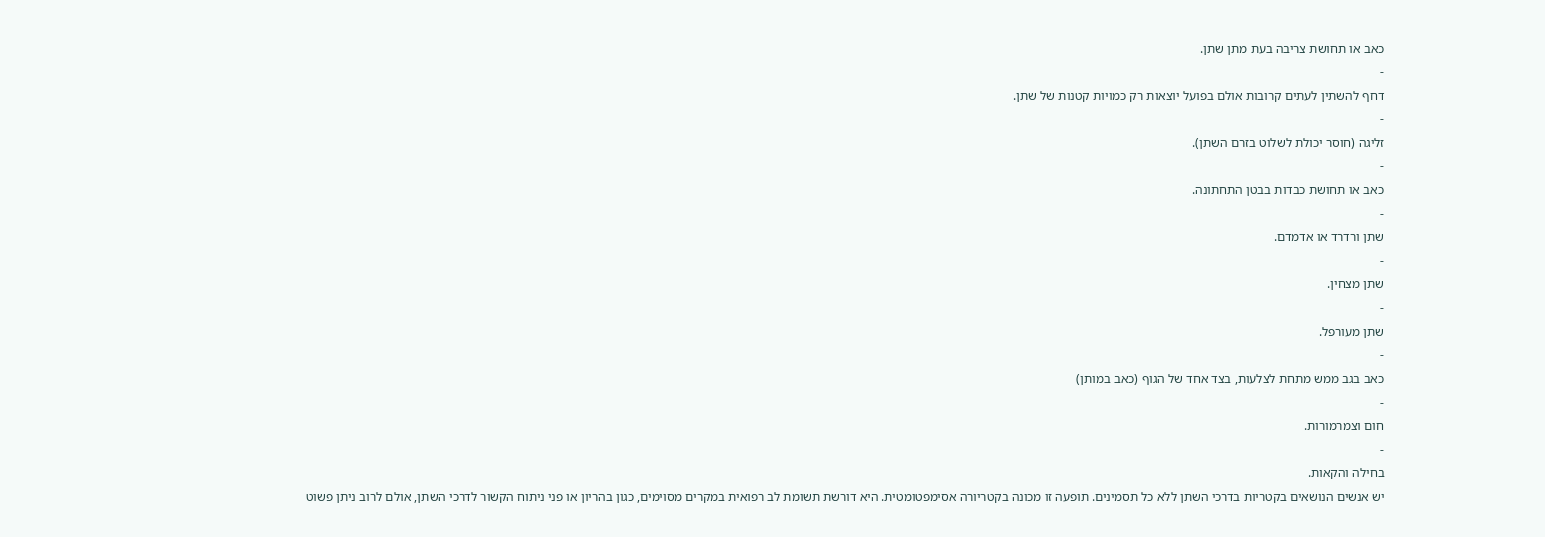כאב או תחושת צריבה בעת מתן שתן.
-
דחף להשתין לעתים קרובות אולם בפועל יוצאות רק כמויות קטנות של שתן.
-
זליגה (חוסר יכולת לשלוט בזרם השתן).
-
כאב או תחושת כבדות בבטן התחתונה.
-
שתן ורדרד או אדמדם.
-
שתן מצחין.
-
שתן מעורפל.
-
כאב בגב ממש מתחת לצלעות, בצד אחד של הגוף (כאב במותן)
-
חום וצמרמורות.
-
בחילה והקאות.
יש אנשים הנושאים בקטריות בדרכי השתן ללא כל תסמינים. תופעה זו מכונה בקטריורה אסימפטומטית. היא דורשת תשומת לב רפואית במקרים מסוימים, כגון בהריון או פני ניתוח הקשור לדרכי השתן, אולם לרוב ניתן פשוט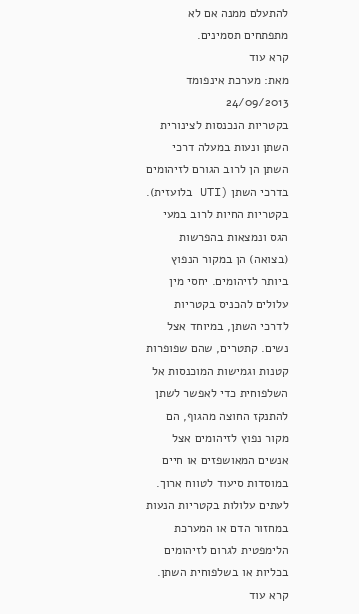להתעלם ממנה אם לא מתפתחים תסמינים.
קרא עוד
מאת: מערכת אינפומד
24/09/2013
בקטריות הנכנסות לצינורית השתן ונעות במעלה דרכי השתן הן לרוב הגורם לזיהומים בדרכי השתן (UTI בלועזית). בקטריות החיות לרוב במעי הגס ונמצאות בהפרשות (בצואה) הן במקור הנפוץ ביותר לזיהומים. יחסי מין עלולים להכניס בקטריות לדרכי השתן, במיוחד אצל נשים. קתטרים, שהם שפופרות קטנות וגמישות המוכנסות אל השלפוחית כדי לאפשר לשתן להתנקז החוצה מהגוף, הם מקור נפוץ לזיהומים אצל אנשים המאושפזים או חיים במוסדות סיעוד לטווח ארוך.
לעתים עלולות בקטריות הנעות במחזור הדם או המערכת הלימפטית לגרום לזיהומים בכליות או בשלפוחית השתן.
קרא עוד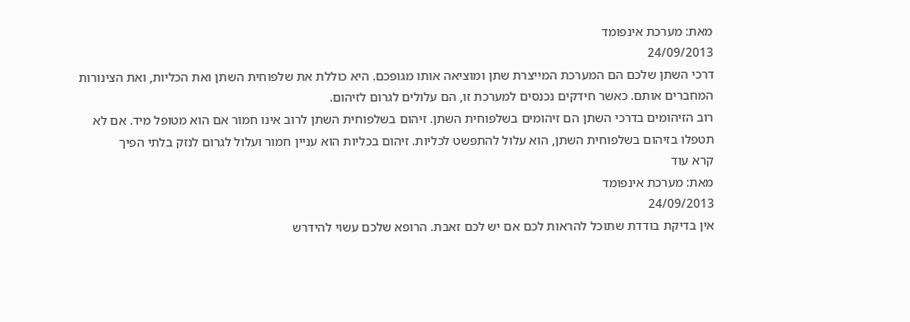מאת: מערכת אינפומד
24/09/2013
דרכי השתן שלכם הם המערכת המייצרת שתן ומוציאה אותו מגופכם. היא כוללת את שלפוחית השתן ואת הכליות, ואת הצינורות המחברים אותם. כאשר חידקים נכנסים למערכת זו, הם עלולים לגרום לזיהום.
רוב הזיהומים בדרכי השתן הם זיהומים בשלפוחית השתן. זיהום בשלפוחית השתן לרוב אינו חמור אם הוא מטופל מיד. אם לא תטפלו בזיהום בשלפוחית השתן, הוא עלול להתפשט לכליות. זיהום בכליות הוא עניין חמור ועלול לגרום לנזק בלתי הפיך
קרא עוד
מאת: מערכת אינפומד
24/09/2013
אין בדיקת בודדת שתוכל להראות לכם אם יש לכם זאבת. הרופא שלכם עשוי להידרש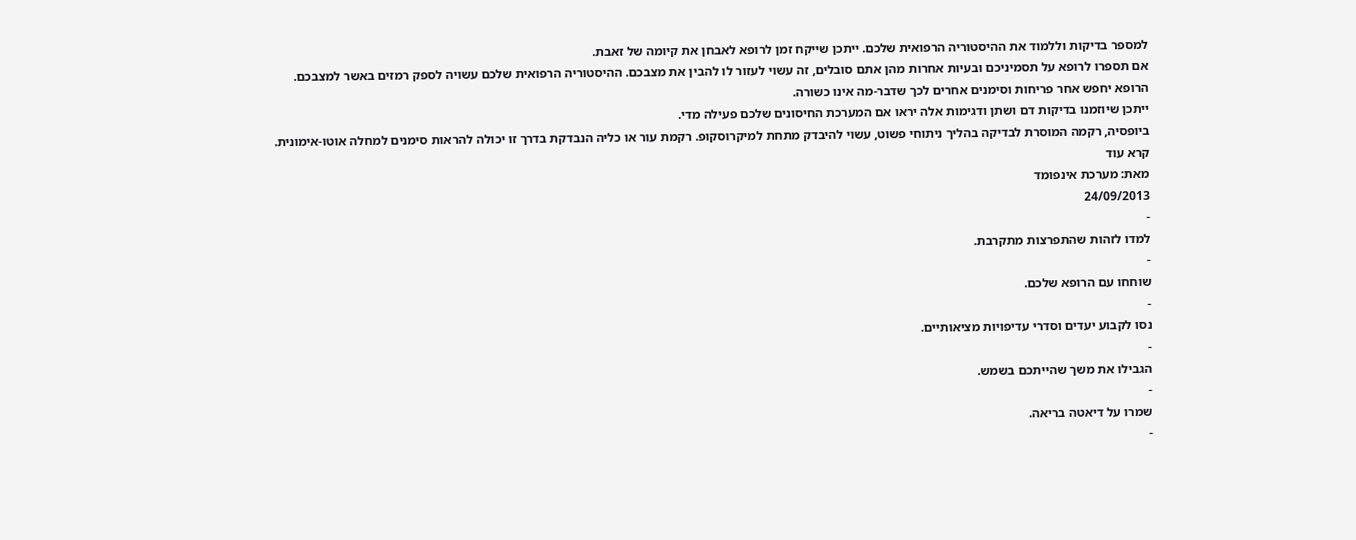למספר בדיקות וללמוד את ההיסטוריה הרפואית שלכם. ייתכן שייקח זמן לרופא לאבחן את קיומה של זאבת.
אם תספרו לרופא על תסמיניכם ובעיות אחרות מהן אתם סובלים, זה עשוי לעזור לו להבין את מצבכם. ההיסטוריה הרפואית שלכם עשויה לספק רמזים באשר למצבכם.
הרופא יחפש אחר פריחות וסימנים אחרים לכך שדבר-מה אינו כשורה.
ייתכן שיוזמנו בדיקות דם ושתן ודגימות אלה יראו אם המערכת החיסונים שלכם פעילה מדי.
ביופסיה, רקמה המוסרת לבדיקה בהליך ניתוחי פשוט, עשוי להיבדק מתחת למיקרוסקופ. רקמת עור או כליה הנבדקת בדרך זו יכולה להראות סימנים למחלה אוטו-אימונית.
קרא עוד
מאת: מערכת אינפומד
24/09/2013
-
למדו לזהות שהתפרצות מתקרבת.
-
שוחחו עם הרופא שלכם.
-
נסו לקבוע יעדים וסדרי עדיפויות מציאותיים.
-
הגבילו את משך שהייתכם בשמש.
-
שמרו על דיאטה בריאה.
-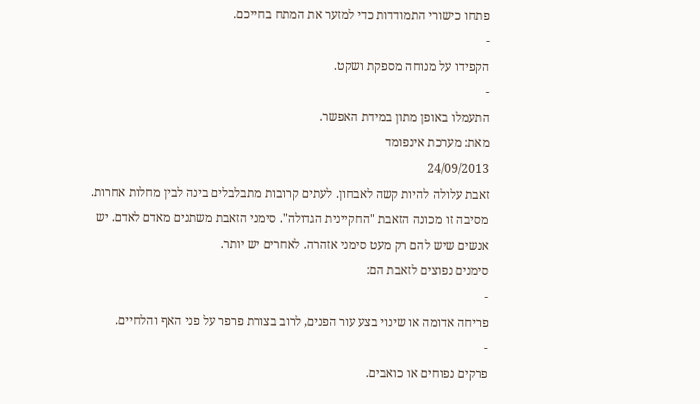פתחו כישורי התמודדות כדי למזער את המתח בחייכם.
-
הקפידו על מנוחה מספקת ושקט.
-
התעמלו באופן מתון במידת האפשר.
מאת: מערכת אינפומד
24/09/2013
זאבת עלולה להיות קשה לאבחון. לעתים קרובות מתבלבלים בינה לבין מחלות אחרות. מסיבה זו מכונה הזאבת "החקיינית הגדולה". סימני הזאבת משתנים מאדם לאדם. יש אנשים שיש להם רק מעט סימני אזהרה. לאחרים יש יותר.
סימנים נפוצים לזאבת הם:
-
פריחה אדומה או שינוי בצע עור הפנים, לרוב בצורת פרפר על פני האף והלחיים.
-
פרקים נפוחים או כואבים.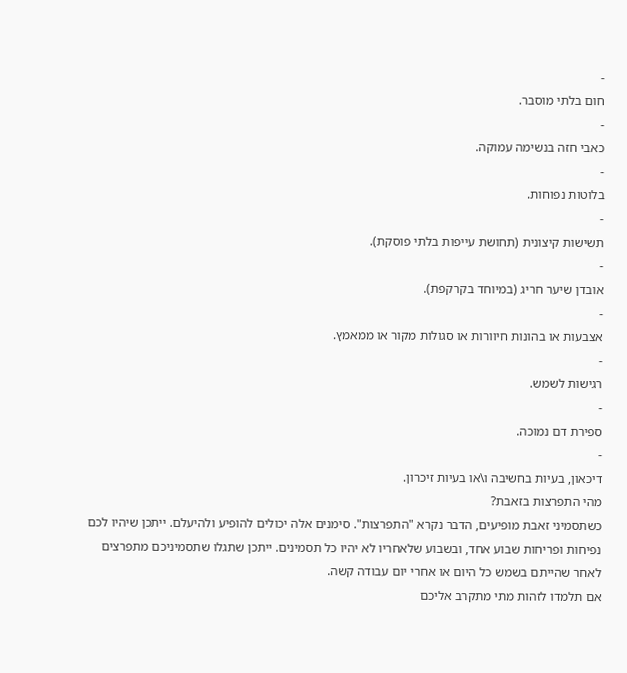-
חום בלתי מוסבר.
-
כאבי חזה בנשימה עמוקה.
-
בלוטות נפוחות.
-
תשישות קיצונית (תחושת עייפות בלתי פוסקת).
-
אובדן שיער חריג (במיוחד בקרקפת).
-
אצבעות או בהונות חיוורות או סגולות מקור או ממאמץ.
-
רגישות לשמש.
-
ספירת דם נמוכה.
-
דיכאון, בעיות בחשיבה ו\או בעיות זיכרון.
מהי התפרצות בזאבת?
כשתסמיני זאבת מופיעים, הדבר נקרא "התפרצות". סימנים אלה יכולים להופיע ולהיעלם. ייתכן שיהיו לכם נפיחות ופריחות שבוע אחד, ובשבוע שלאחריו לא יהיו כל תסמינים. ייתכן שתגלו שתסמיניכם מתפרצים לאחר שהייתם בשמש כל היום או אחרי יום עבודה קשה.
אם תלמדו לזהות מתי מתקרב אליכם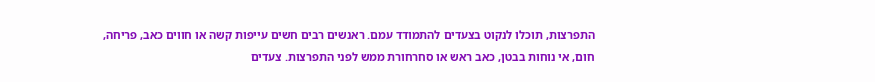התפרצות, תוכלו לנקוט בצעדים להתמודד עמם. ראנשים רבים חשים עייפות קשה או חווים כאב, פריחה, חום, אי נוחות בבטן, כאב ראש או סחרחורת ממש לפני התפרצות. צעדים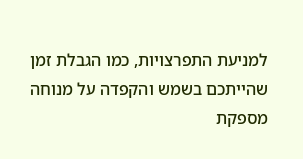למניעת התפרצויות, כמו הגבלת זמן שהייתכם בשמש והקפדה על מנוחה מספקת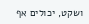ושקט, יכולים אף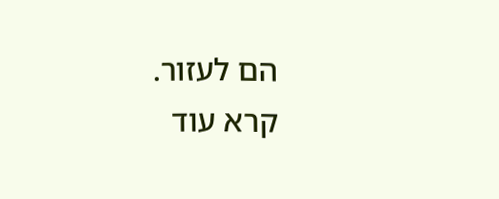הם לעזור.
קרא עוד